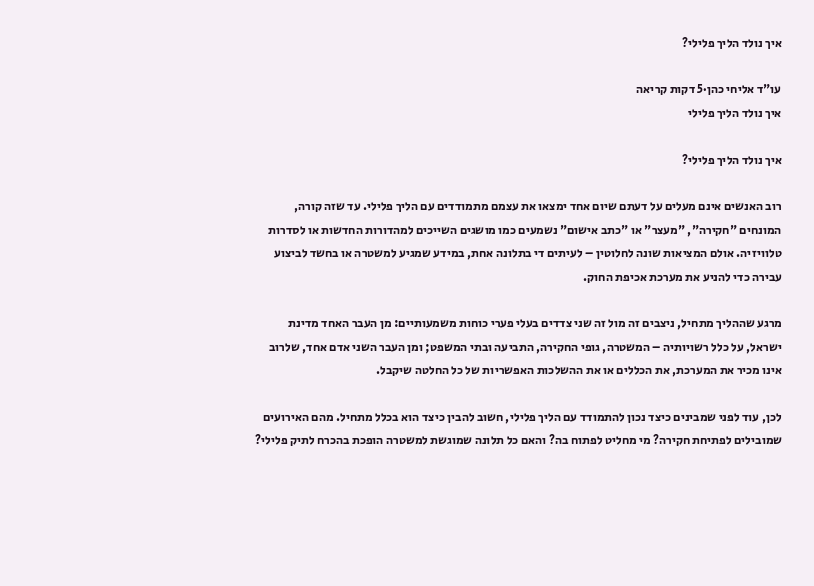איך נולד הליך פלילי?

עו"ד אליחי כהן·5 דקות קריאה
איך נולד הליך פלילי

איך נולד הליך פלילי?

רוב האנשים אינם מעלים על דעתם שיום אחד ימצאו את עצמם מתמודדים עם הליך פלילי. עד שזה קורה, המונחים "חקירה", "מעצר" או "כתב אישום" נשמעים כמו מושגים השייכים למהדורות החדשות או לסדרות טלוויזיה. אולם המציאות שונה לחלוטין – לעיתים די בתלונה אחת, במידע שמגיע למשטרה או בחשד לביצוע עבירה כדי להניע את מערכת אכיפת החוק.

מרגע שההליך מתחיל, ניצבים זה מול זה שני צדדים בעלי פערי כוחות משמעותיים: מן העבר האחד מדינת ישראל, על כלל רשויותיה – המשטרה, גופי החקירה, התביעה ובתי המשפט; ומן העבר השני אדם אחד, שלרוב אינו מכיר את המערכת, את הכללים או את ההשלכות האפשריות של כל החלטה שיקבל.

לכן, עוד לפני שמבינים כיצד נכון להתמודד עם הליך פלילי, חשוב להבין כיצד הוא בכלל מתחיל. מהם האירועים שמובילים לפתיחת חקירה? מי מחליט לפתוח בה? והאם כל תלונה שמוגשת למשטרה הופכת בהכרח לתיק פלילי?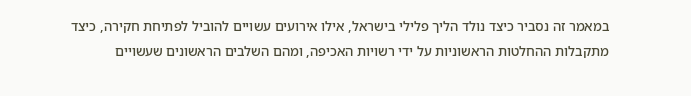במאמר זה נסביר כיצד נולד הליך פלילי בישראל, אילו אירועים עשויים להוביל לפתיחת חקירה, כיצד מתקבלות ההחלטות הראשוניות על ידי רשויות האכיפה, ומהם השלבים הראשונים שעשויים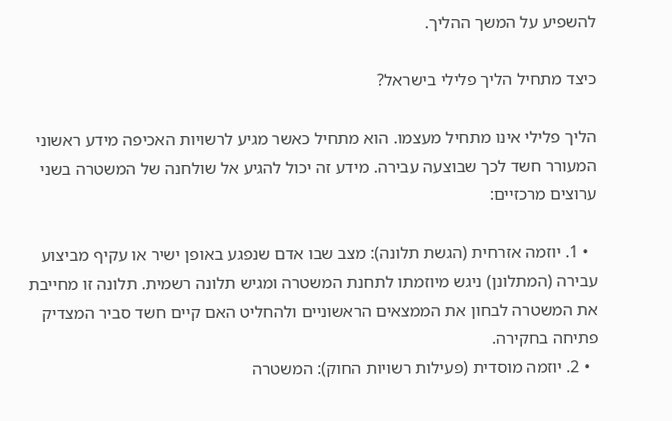להשפיע על המשך ההליך.

כיצד מתחיל הליך פלילי בישראל?

הליך פלילי אינו מתחיל מעצמו. הוא מתחיל כאשר מגיע לרשויות האכיפה מידע ראשוני המעורר חשד לכך שבוצעה עבירה. מידע זה יכול להגיע אל שולחנה של המשטרה בשני ערוצים מרכזיים:

  • 1. יוזמה אזרחית (הגשת תלונה): מצב שבו אדם שנפגע באופן ישיר או עקיף מביצוע עבירה (המתלונן) ניגש מיוזמתו לתחנת המשטרה ומגיש תלונה רשמית. תלונה זו מחייבת את המשטרה לבחון את הממצאים הראשוניים ולהחליט האם קיים חשד סביר המצדיק פתיחה בחקירה.
  • 2. יוזמה מוסדית (פעילות רשויות החוק): המשטרה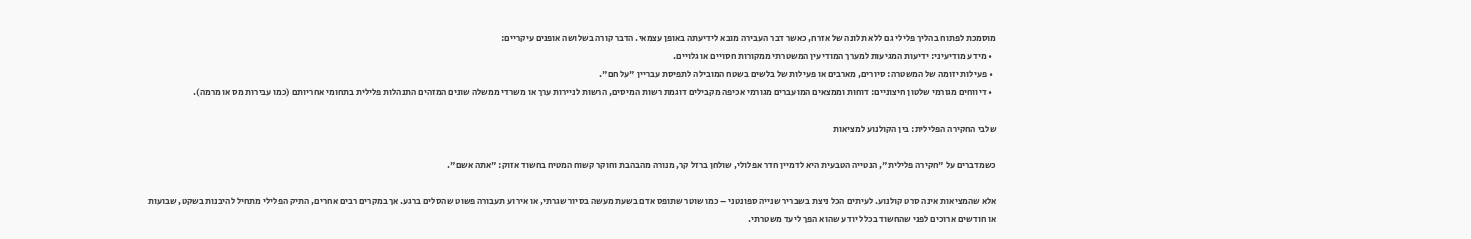מוסמכת לפתוח בהליך פלילי גם ללא תלונה של אזרח, כאשר דבר העבירה מובא לידיעתה באופן עצמאי. הדבר קורה בשלושה אופנים עיקריים:
  • מידע מודיעיני: ידיעות המגיעות למערך המודיעין המשטרתי ממקורות חסויים או גלויים.
  • פעילות יזומה של המשטרה: סיורים, מארבים או פעילות של בלשים בשטח המובילה לתפיסת עבריין "על חם".
  • דיווחים מגורמי שלטון חיצוניים: דוחות וממצאים המועברים מגורמי אכיפה מקבילים דוגמת רשות המיסים, הרשות לניירות ערך או משרדי ממשלה שונים המזהים התנהלות פלילית בתחומי אחריותם (כמו עבירות מס או מרמה).

שלבי החקירה הפלילית: בין הקולנוע למציאות

כשמדברים על "חקירה פלילית", הנטייה הטבעית היא לדמיין חדר אפלולי, שולחן ברזל קר, מנורה מהבהבת וחוקר קשוח המטיח בחשוד אזוק: "אתה אשם".

אלא שהמציאות אינה סרט קולנוע. לעיתים הכל ניצת בשבריר שנייה ספונטני – כמו שוטר שתופס אדם בשעת מעשה בסיור שגרתי, או אירוע תעבורה פשוט שהסלים ברגע. אך במקרים רבים אחרים, התיק הפלילי מתחיל להיבנות בשקט, שבועות או חודשים ארוכים לפני שהחשוד בכלל יודע שהוא הפך ליעד משטרתי.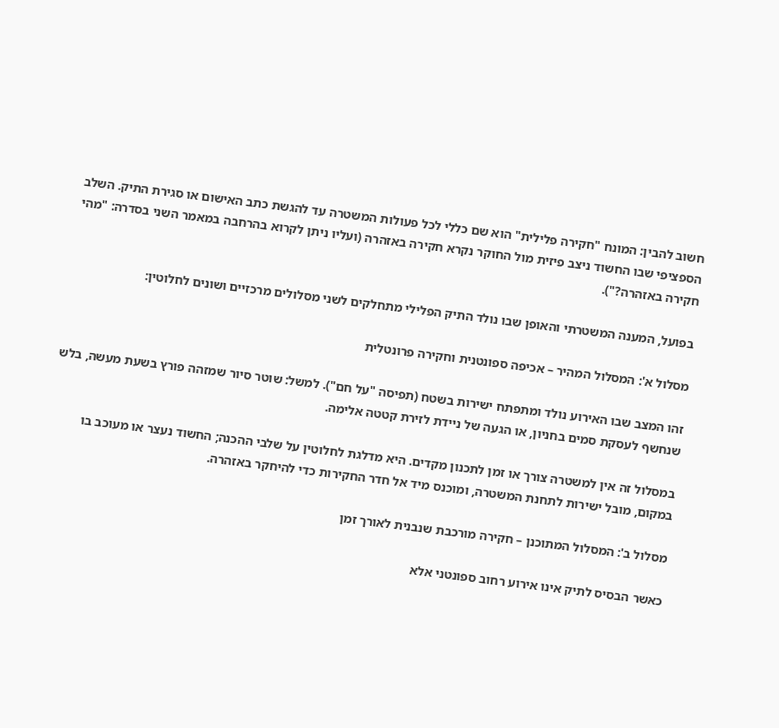חשוב להבין: המונח "חקירה פלילית" הוא שם כללי לכל פעולות המשטרה עד להגשת כתב האישום או סגירת התיק. השלב הספציפי שבו החשוד ניצב פיזית מול החוקר נקרא חקירה באזהרה (ועליו ניתן לקרוא בהרחבה במאמר השני בסדרה: "מהי חקירה באזהרה?").

בפועל, המענה המשטרתי והאופן שבו נולד התיק הפלילי מתחלקים לשני מסלולים מרכזיים ושונים לחלוטין:

מסלול א': המסלול המהיר – אכיפה ספונטנית וחקירה פרונטלית

זהו המצב שבו האירוע נולד ומתפתח ישירות בשטח (תפיסה "על חם"). למשל: שוטר סיור שמזהה פורץ בשעת מעשה, בלש שנחשף לעסקת סמים בחניון, או הגעה של ניידת לזירת קטטה אלימה.

במסלול זה אין למשטרה צורך או זמן לתכנון מקדים. היא מדלגת לחלוטין על שלבי ההכנה; החשוד נעצר או מעוכב בו במקום, מובל ישירות לתחנת המשטרה, ומוכנס מיד אל חדר החקירות כדי להיחקר באזהרה.

מסלול ב': המסלול המתוכנן – חקירה מורכבת שנבנית לאורך זמן

כאשר הבסיס לתיק אינו אירוע רחוב ספונטני אלא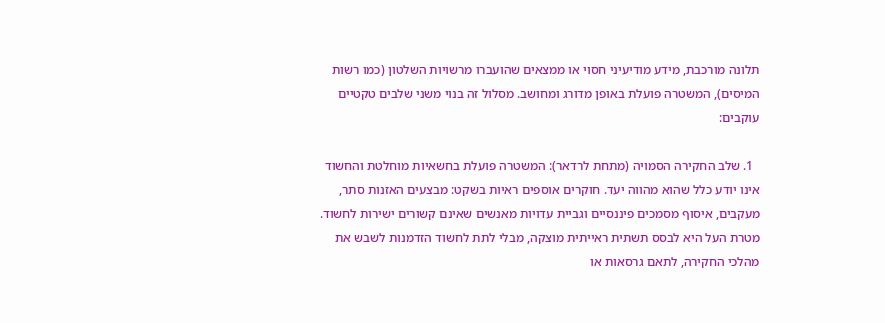תלונה מורכבת, מידע מודיעיני חסוי או ממצאים שהועברו מרשויות השלטון (כמו רשות המיסים), המשטרה פועלת באופן מדורג ומחושב. מסלול זה בנוי משני שלבים טקטיים עוקבים:

  1. שלב החקירה הסמויה (מתחת לרדאר): המשטרה פועלת בחשאיות מוחלטת והחשוד אינו יודע כלל שהוא מהווה יעד. חוקרים אוספים ראיות בשקט: מבצעים האזנות סתר, מעקבים, איסוף מסמכים פיננסיים וגביית עדויות מאנשים שאינם קשורים ישירות לחשוד. מטרת העל היא לבסס תשתית ראייתית מוצקה, מבלי לתת לחשוד הזדמנות לשבש את מהלכי החקירה, לתאם גרסאות או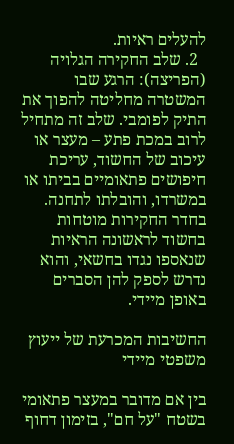להעלים ראיות.
  2. שלב החקירה הגלויה (הפריצה): הרגע שבו המשטרה מחליטה להפוך את התיק לפומבי. שלב זה מתחיל לרוב במכת פתע – מעצר או עיכוב של החשוד, עריכת חיפושים פתאומיים בביתו או במשרדו, והובלתו לתחנה. בחדר החקירות מוטחות בחשוד לראשונה הראיות שנאספו נגדו בחשאי, והוא נדרש לספק להן הסברים באופן מיידי.

החשיבות המכרעת של ייעוץ משפטי מיידי

בין אם מדובר במעצר פתאומי בשטח "על חם", בזימון דחוף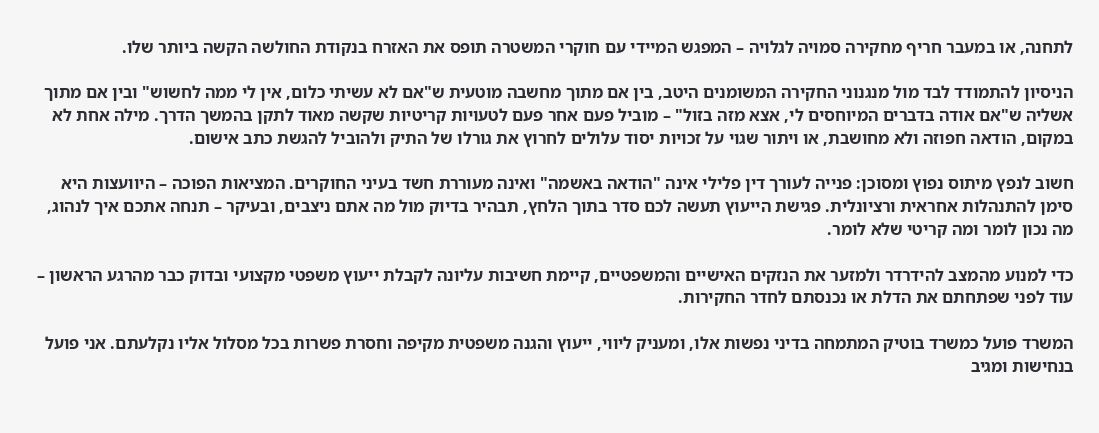לתחנה, או במעבר חריף מחקירה סמויה לגלויה – המפגש המיידי עם חוקרי המשטרה תופס את האזרח בנקודת החולשה הקשה ביותר שלו.

הניסיון להתמודד לבד מול מנגנוני החקירה המשומנים היטב, בין אם מתוך מחשבה מוטעית ש"אם לא עשיתי כלום, אין לי ממה לחשוש" ובין אם מתוך אשליה ש"אם אודה בדברים המיוחסים לי, אצא מזה בזול" – מוביל פעם אחר פעם לטעויות קריטיות שקשה מאוד לתקן בהמשך הדרך. מילה אחת לא במקום, הודאה חפוזה ולא מחושבת, או ויתור שגוי על זכויות יסוד עלולים לחרוץ את גורלו של התיק ולהוביל להגשת כתב אישום.

חשוב לנפץ מיתוס נפוץ ומסוכן: פנייה לעורך דין פלילי אינה "הודאה באשמה" ואינה מעוררת חשד בעיני החוקרים. המציאות הפוכה – היוועצות היא סימן להתנהלות אחראית ורציונלית. פגישת הייעוץ תעשה לכם סדר בתוך הלחץ, תבהיר בדיוק מול מה אתם ניצבים, ובעיקר – תנחה אתכם איך לנהוג, מה נכון לומר ומה קריטי שלא לומר.

כדי למנוע מהמצב להידרדר ולמזער את הנזקים האישיים והמשפטיים, קיימת חשיבות עליונה לקבלת ייעוץ משפטי מקצועי ובדוק כבר מהרגע הראשון – עוד לפני שפתחתם את הדלת או נכנסתם לחדר החקירות.

המשרד פועל כמשרד בוטיק המתמחה בדיני נפשות אלו, ומעניק ליווי, ייעוץ והגנה משפטית מקיפה וחסרת פשרות בכל מסלול אליו נקלעתם. אני פועל בנחישות ומגיב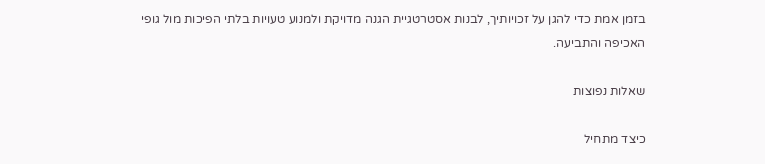בזמן אמת כדי להגן על זכויותיך, לבנות אסטרטגיית הגנה מדויקת ולמנוע טעויות בלתי הפיכות מול גופי האכיפה והתביעה.

שאלות נפוצות

כיצד מתחיל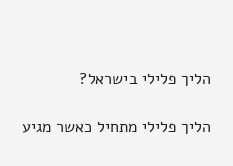הליך פלילי בישראל?

הליך פלילי מתחיל כאשר מגיע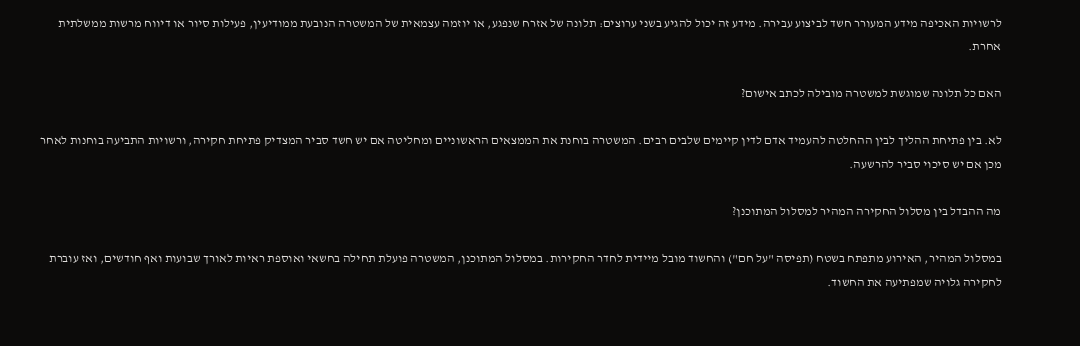לרשויות האכיפה מידע המעורר חשד לביצוע עבירה. מידע זה יכול להגיע בשני ערוצים: תלונה של אזרח שנפגע, או יוזמה עצמאית של המשטרה הנובעת ממודיעין, פעילות סיור או דיווח מרשות ממשלתית אחרת.

האם כל תלונה שמוגשת למשטרה מובילה לכתב אישום?

לא. בין פתיחת ההליך לבין ההחלטה להעמיד אדם לדין קיימים שלבים רבים. המשטרה בוחנת את הממצאים הראשוניים ומחליטה אם יש חשד סביר המצדיק פתיחת חקירה, ורשויות התביעה בוחנות לאחר מכן אם יש סיכוי סביר להרשעה.

מה ההבדל בין מסלול החקירה המהיר למסלול המתוכנן?

במסלול המהיר, האירוע מתפתח בשטח (תפיסה "על חם") והחשוד מובל מיידית לחדר החקירות. במסלול המתוכנן, המשטרה פועלת תחילה בחשאי ואוספת ראיות לאורך שבועות ואף חודשים, ואז עוברת לחקירה גלויה שמפתיעה את החשוד.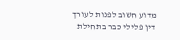מדוע חשוב לפנות לעורך דין פלילי כבר בתחילת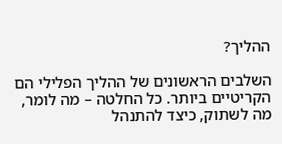ההליך?

השלבים הראשונים של ההליך הפלילי הם הקריטיים ביותר. כל החלטה – מה לומר, מה לשתוק, כיצד להתנהל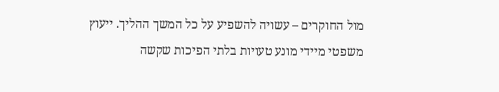מול החוקרים – עשויה להשפיע על כל המשך ההליך. ייעוץ משפטי מיידי מונע טעויות בלתי הפיכות שקשה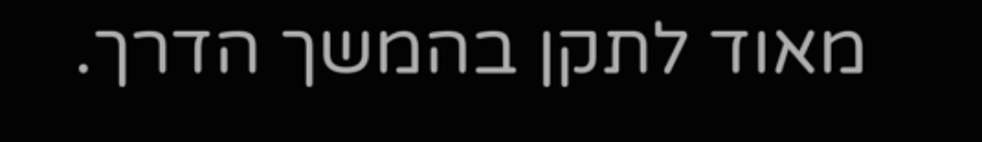מאוד לתקן בהמשך הדרך.